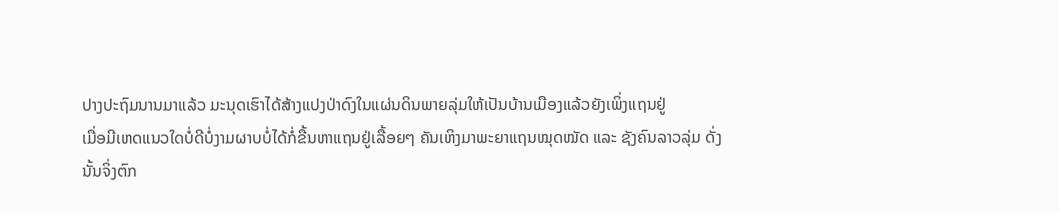ປາງປະຖົມນານມາແລ້ວ ມະນຸດເຮົາໄດ້ສ້າງແປງປ່າດົງໃນແຜ່ນດິນພາຍລຸ່ມໃຫ້ເປັນບ້ານເມືອງແລ້ວຍັງເພິ່ງແຖນຢູ່
ເມື່ອມີເຫດແນວໃດບໍ່ດີບໍ່ງາມຜາບບໍ່ໄດ້ກໍ່ຂື້ນຫາແຖນຢູ່ເລື້ອຍໆ ຄັນເຫິງມາພະຍາແຖນໝຸດໝັດ ແລະ ຊັງຄົນລາວລຸ່ມ ດັ່ງ
ນັ້ນຈິ່ງຕົກ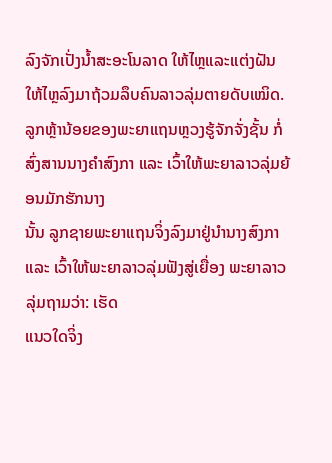ລົງຈັກເປັ່ງນ້ຳສະອະໂນລາດ ໃຫ້ໄຫຼແລະແຕ່ງຝັນໃຫ້ໄຫຼລົງມາຖ້ວມລຶບຄົນລາວລຸ່ມຕາຍດັບເໝິດ.
ລູກຫຼ້ານ້ອຍຂອງພະຍາແຖນຫຼວງຮູ້ຈັກຈັ່ງຊັ້ນ ກໍ່ສົ່ງສານນາງຄຳສົງກາ ແລະ ເວົ້າໃຫ້ພະຍາລາວລຸ່ມຍ້ອນມັກຮັກນາງ
ນັ້ນ ລູກຊາຍພະຍາແຖນຈິ່ງລົງມາຢູ່ນຳນາງສົງກາ ແລະ ເວົ້າໃຫ້ພະຍາລາວລຸ່ມຟັງສູ່ເຍື່ອງ ພະຍາລາວລຸ່ມຖາມວ່າ: ເຮັດ
ແນວໃດຈິ່ງ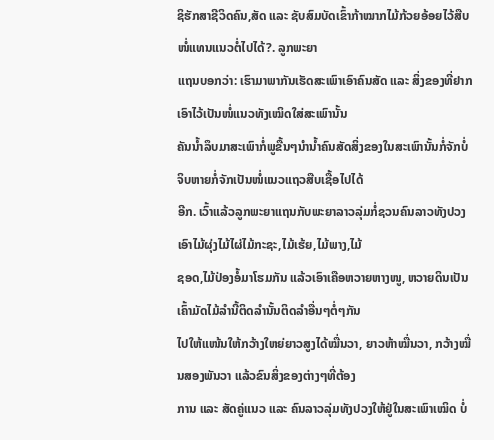ຊິຮັກສາຊີວິດຄົນ,ສັດ ແລະ ຊັບສົມບັດເຂົ້າກ້າໝາກໄມ້ກ້ວຍອ້ອຍໄວ້ສືບໜໍ່ແທນແນວຕໍ່ໄປໄດ້?. ລູກພະຍາ
ແຖນບອກວ່າ: ເຮົາມາພາກັນເຮັດສະເພົາເອົາຄົນສັດ ແລະ ສິ່ງຂອງທີ່ຢາກເອົາໄວ້ເປັນໜໍ່ແນວທັງເໝິດໃສ່ສະເພົານັ້ນ
ຄັນນ້ຳລຶບມາສະເພົາກໍ່ພູຂື້ນໆນຳນ້ຳຄົນສັດສິ່ງຂອງໃນສະເພົານັ້ນກໍ່ຈັກບໍ່ຈິບຫາຍກໍ່ຈັກເປັນໜໍ່ແນວແຖວສືບເຊື້ອໄປໄດ້
ອີກ. ເວົ້າແລ້ວລູກພະຍາແຖນກັບພະຍາລາວລຸ່ມກໍ່ຊວນຄົນລາວທັງປວງເອົາໄມ້ຜຸ່ງໄມ້ໄຜ່ໄມ້ກະຊະ,ໄມ້ເຮ້ຍ,ໄມ້ພາງ,ໄມ້
ຊອດ,ໄມ້ປ່ອງອໍ້ມາໂຮມກັນ ແລ້ວເອົາເຄືອຫວາຍຫາງໜູ, ຫວາຍດິນເປັນເຄົ້າມັດໄມ້ລຳນີ້ຕິດລຳນັ້ນຕິດລຳອື່ນໆຕໍ່ໆກັນ
ໄປໃຫ້ແໜ້ນໃຫ້ກວ້າງໃຫຍ່ຍາວສູງໄດ້ໝື່ນວາ, ຍາວຫ້າໝື່ນວາ, ກວ້າງໝື່ນສອງພັນວາ ແລ້ວຂົນສິ່ງຂອງຕ່າງໆທີ່ຕ້ອງ
ການ ແລະ ສັດຄູ່ແນວ ແລະ ຄົນລາວລຸ່ມທັງປວງໃຫ້ຢູ່ໃນສະເພົາເໝິດ ບໍ່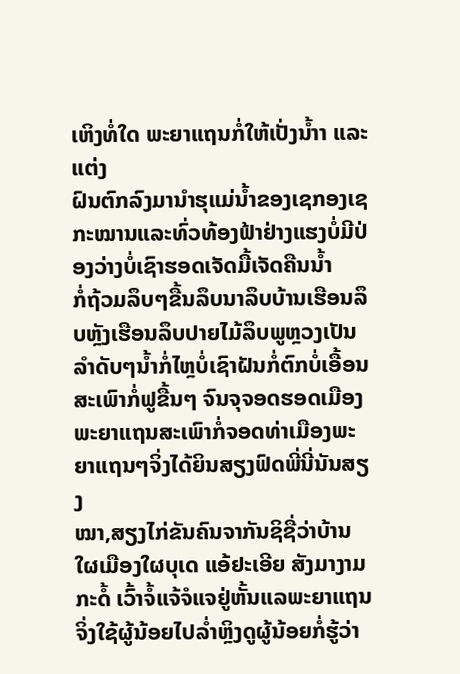ເຫິງທໍ່ໃດ ພະຍາແຖນກໍ່ໃຫ້ເປັ່ງນ້ຳາ ແລະແຕ່ງ
ຝົນຕົກລົງມານຳຮຸແມ່ນ້ຳຂອງເຊກອງເຊກະໝານແລະທົ່ວທ້ອງຟ້າຢ່າງແຮງບໍ່ມີປ່ອງວ່າງບໍ່ເຊົາຮອດເຈັດມື້ເຈັດຄືນນ້ຳ
ກໍ່ຖ້ວມລຶບໆຂື້ນລຶບນາລຶບບ້ານເຮືອນລຶບຫຼັງເຮືອນລຶບປາຍໄມ້ລຶບພູຫຼວງເປັນລຳດັບໆນ້ຳກໍ່ໄຫຼບໍ່ເຊົາຝັນກໍ່ຕົກບໍ່ເອື້ອນ
ສະເພົາກໍ່ຟູຂື້ນໆ ຈົນຈຸຈອດຮອດເມືອງພະຍາແຖນສະເພົາກໍ່ຈອດທ່າເມືອງພະຍາແຖນໆຈິ່ງໄດ້ຍິນສຽງຟົດພີ່ນີ່ນັນສຽງ
ໝາ,ສຽງໄກ່ຂັນຄົນຈາກັນຊິຊື່ວ່າບ້ານໃຜເມືອງໃຜບຸເດ ແອ້ຢະເອີຍ ສັງມາງາມກະດໍ້ ເວົ້າຈໍ້ແຈ້ຈໍແຈຢູ່ຫັ້ນແລພະຍາແຖນ
ຈິ່ງໃຊ້ຜູ້ນ້ອຍໄປລ່ຳຫຼິງດູຜູ້ນ້ອຍກໍ່ຮູ້ວ່າ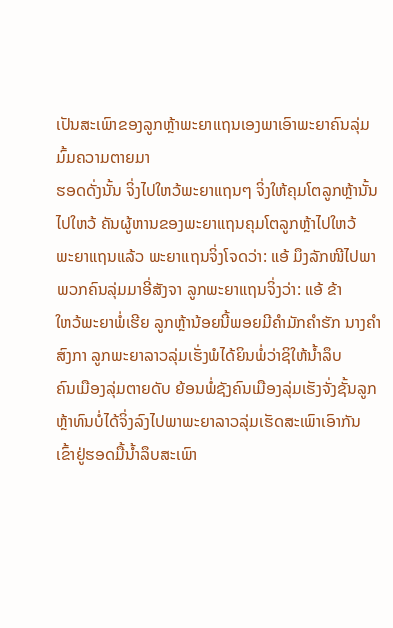ເປັນສະເພົາຂອງລູກຫຼ້າພະຍາແຖນເອງພາເອົາພະຍາຄົນລຸ່ມມົ້ມຄວາມຕາຍມາ
ຮອດດັ່ງນັ້ນ ຈິ່ງໄປໃຫວ້ພະຍາແຖນໆ ຈິ່ງໃຫ້ຄຸມໂຕລູກຫຼ້ານັ້ນໄປໃຫວ້ ຄັນຜູ້ຫານຂອງພະຍາແຖນຄຸມໂຕລູກຫຼ້າໄປໃຫວ້
ພະຍາແຖນແລ້ວ ພະຍາແຖນຈິ່ງໂຈດວ່າ: ແອ້ ມຶງລັກໜີໄປພາພວກຄົນລຸ່ມມາອີ່ສັງຈາ ລູກພະຍາແຖນຈິ່ງວ່າ: ແອ້ ຂ້າ
ໃຫວ້ພະຍາພໍ່ເຮີຍ ລູກຫຼ້ານ້ອຍນີ້ພອຍມີຄຳມັກຄຳຮັກ ນາງຄຳສົງກາ ລູກພະຍາລາວລຸ່ມເຮັ່ງພໍໄດ້ຍິນພໍ່ວ່າຊິໃຫ້ນ້ຳລຶບ
ຄົນເມືອງລຸ່ມຕາຍດັບ ຍ້ອນພໍ່ຊັງຄົນເມືອງລຸ່ມເຮັງຈັ່ງຊັ້ນລູກຫຼ້າທົນບໍ່ໄດ້ຈິ່ງລົງໄປພາພະຍາລາວລຸ່ມເຮັດສະເພົາເອົາກັນ
ເຂົ້າຢູ່ຮອດມື້ນ້ຳລຶບສະເພົາ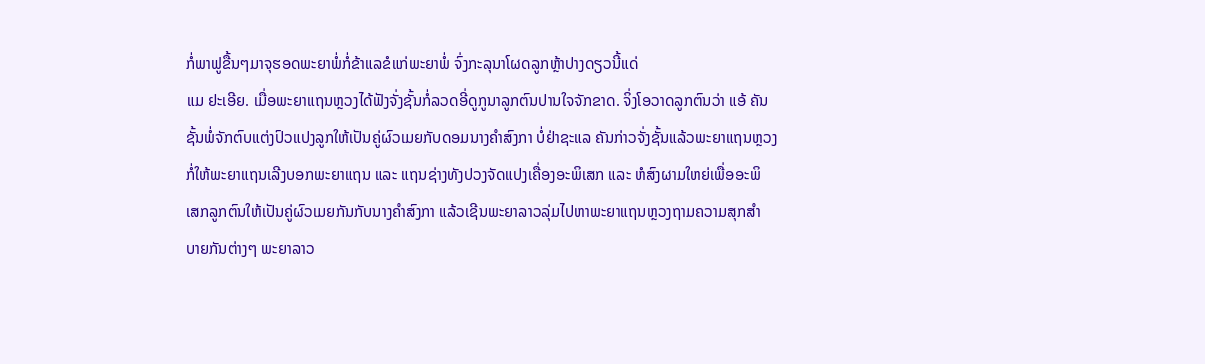ກໍ່ພາຟູຂື້ນໆມາຈຸຮອດພະຍາພໍ່ກໍ່ຂ້າແລຂໍແກ່ພະຍາພໍ່ ຈົ່ງກະລຸນາໂຜດລູກຫຼ້າປາງດຽວນີ້ແດ່
ແມ ຢະເອີຍ. ເມື່ອພະຍາແຖນຫຼວງໄດ້ຟັງຈັ່ງຊັ້ນກໍ່ລວດອີ່ດູກູນາລູກຕົນປານໃຈຈັກຂາດ. ຈິ່ງໂອວາດລູກຕົນວ່າ ແອ້ ຄັນ
ຊັ້ນພໍ່ຈັກຕົບແຕ່ງປົວແປງລູກໃຫ້ເປັນຄູ່ຜົວເມຍກັບດອມນາງຄຳສົງກາ ບໍ່ຢ່າຊະແລ ຄັນກ່າວຈັ່ງຊັ້ນແລ້ວພະຍາແຖນຫຼວງ
ກໍ່ໃຫ້ພະຍາແຖນເລີງບອກພະຍາແຖນ ແລະ ແຖນຊ່າງທັງປວງຈັດແປງເຄື່ອງອະພິເສກ ແລະ ຫໍສົງຜາມໃຫຍ່ເພື່ອອະພິ
ເສກລູກຕົນໃຫ້ເປັນຄູ່ຜົວເມຍກັນກັບນາງຄຳສົງກາ ແລ້ວເຊີນພະຍາລາວລຸ່ມໄປຫາພະຍາແຖນຫຼວງຖາມຄວາມສຸກສຳ
ບາຍກັນຕ່າງໆ ພະຍາລາວ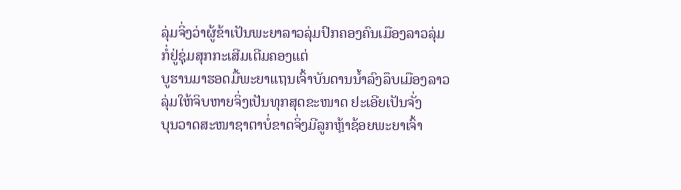ລຸ່ມຈິ່ງວ່າຜູ້ຂ້າເປັນພະຍາລາວລຸ່ມປົກຄອງຄົນເມືອງລາວລຸ່ມກໍ່ຢູ່ຊຸ່ມສຸກກະເສີມເຕີມຄອງແຕ່
ບູຮານມາຮອດມື້ພະຍາແຖນເຈົ້າບັນດານນ້ຳລົງລຶບເມືອງລາວລຸ່ມໃຫ້ຈິບຫາຍຈິ່ງເປັນທຸກສຸດຂະໜາດ ຢະເອີຍເປັນຈັ່ງ
ບຸນວາດສະໜາຊາຕາບໍ່ຂາດຈິ່ງມີລູກຫຼ້າຊ້ອຍພະຍາເຈົ້າ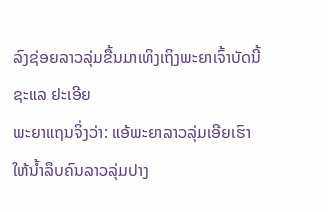ລົງຊ່ອຍລາວລຸ່ມຂື້ນມາເທິງເຖິງພະຍາເຈົ້າບັດນີ້ຊະແລ ຢະເອີຍ
ພະຍາແຖນຈິ່ງວ່າ: ແອ້ພະຍາລາວລຸ່ມເອີຍເຮົາໃຫ້ນ້ຳລຶບຄົນລາວລຸ່ມປາງ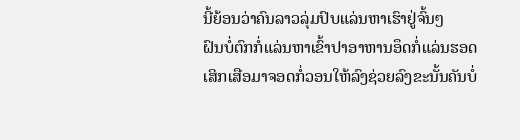ນີ້ຍ້ອນວ່າຄົນລາວລຸ່ມປົບແລ່ນຫາເຮົາຢູ່ຈົ້ນໆ
ຝົນບໍ່ຕົກກໍ່ແລ່ນຫາເຂົ້າປາອາຫານອຶດກໍ່ແລ່ນຮອດເສິກເສືອມາຈອດກໍ່ວອນໃຫ້ລົງຊ່ວຍລົງຂະນັ້ນຄັນບໍ່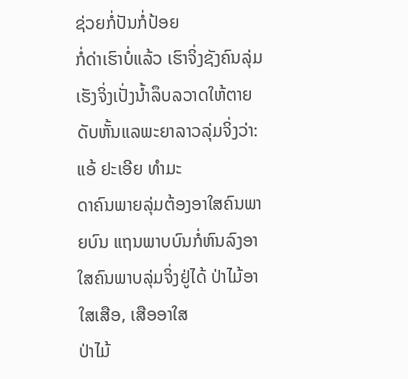ຊ່ວຍກໍ່ປັນກໍ່ປ້ອຍ
ກໍ່ດ່າເຮົາບໍ່ແລ້ວ ເຮົາຈິ່ງຊັງຄົນລຸ່ມເຮັງຈິ່ງເປັ່ງນ້ຳລຶບລວາດໃຫ້ຕາຍດັບຫັ້ນແລພະຍາລາວລຸ່ມຈິ່ງວ່າ: ແອ້ ຢະເອີຍ ທຳມະ
ດາຄົນພາຍລຸ່ມຕ້ອງອາໃສຄົນພາຍບົນ ແຖນພາບບົນກໍ່ຫົນລົງອາໃສຄົນພາບລຸ່ມຈິ່ງຢູ່ໄດ້ ປ່າໄມ້ອາໃສເສືອ, ເສືອອາໃສ
ປ່າໄມ້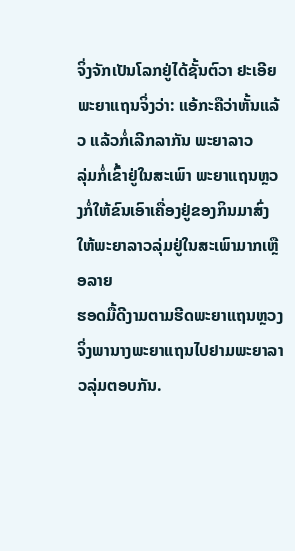ຈິ່ງຈັກເປັນໂລກຢູ່ໄດ້ຊັ້ນຕົວາ ຢະເອີຍ ພະຍາແຖນຈິ່ງວ່າ: ແອ້ກະຄືວ່າຫັ້ນແລ້ວ ແລ້ວກໍ່ເລີກລາກັນ ພະຍາລາວ
ລຸ່ມກໍ່ເຂົ້າຢູ່ໃນສະເພົາ ພະຍາແຖນຫຼວງກໍ່ໃຫ້ຂົນເອົາເຄື່ອງຢູ່ຂອງກິນມາສົ່ງໃຫ້ພະຍາລາວລຸ່ມຢູ່ໃນສະເພົາມາກເຫຼືອລາຍ
ຮອດມື້ດີງາມຕາມຮີດພະຍາແຖນຫຼວງຈິ່ງພານາງພະຍາແຖນໄປຢາມພະຍາລາວລຸ່ມຕອບກັນ.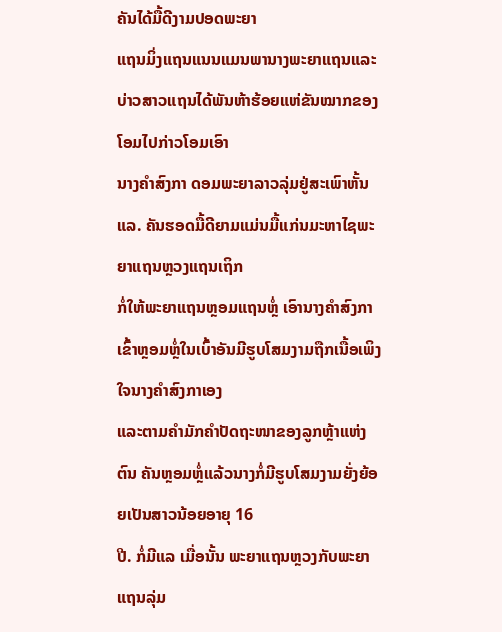ຄັນໄດ້ມື້ດີງາມປອດພະຍາ
ແຖນມິ່ງແຖນແນນແມນພານາງພະຍາແຖນແລະ ບ່າວສາວແຖນໄດ້ພັນຫ້າຮ້ອຍແຫ່ຂັນໝາກຂອງໂອມໄປກ່າວໂອມເອົາ
ນາງຄຳສົງກາ ດອມພະຍາລາວລຸ່ມຢູ່ສະເພົາຫັ້ນແລ. ຄັນຮອດມື້ດີຍາມແມ່ນມື້ແກ່ນມະຫາໄຊພະຍາແຖນຫຼວງແຖນເຖິກ
ກໍ່ໃຫ້ພະຍາແຖນຫຼອມແຖນຫຼໍ່ ເອົານາງຄຳສົງກາເຂົ້າຫຼອມຫຼໍ່ໃນເບົ້າອັນມີຮູບໂສມງາມຖືກເນື້ອເພິງໃຈນາງຄຳສົງກາເອງ
ແລະຕາມຄຳມັກຄຳປັດຖະໜາຂອງລູກຫຼ້າແຫ່ງຕົນ ຄັນຫຼອມຫຼໍ່ແລ້ວນາງກໍ່ມີຮູບໂສມງາມຍັ່ງຍ້ອຍເປັນສາວນ້ອຍອາຍຸ 16
ປີ. ກໍ່ມີແລ ເມື່ອນັ້ນ ພະຍາແຖນຫຼວງກັບພະຍາແຖນລຸ່ມ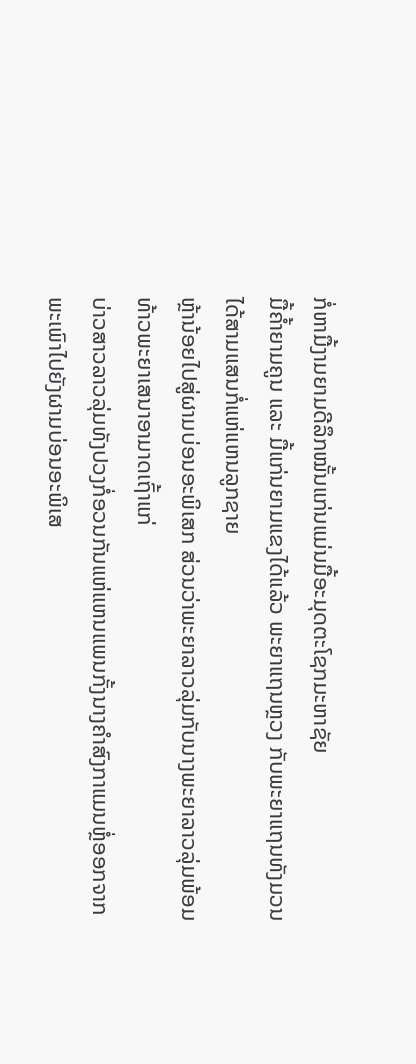ກໍ່ຫາມື້ງາມຍາມດີລຶກໝັ້ນແກ່ນແມ່ນມື້ອະມຸດຕະໂຊກມະຫາຊັຍ
ມື້ຄ້ຳຍາມຄູນ ແລະ ມື້ແກ່ນຍາມແຂງໄດ້ແລ້ວ ພະຍາແຖນຫຼວງ ກັບພະຍາແຖນທັງມວນໄດ້ສາມແສນກໍ່ແຫ່ແຫນລູກຊາຍ
ຫຼ້ານ້ອຍໄປສູ່ຜາມບ່ອນອະພິເສກ ສ່ວນວ່າພະຍາລາວລຸ່ມກັບນາງພະຍາລາວລຸ່ມພ້ອມທ້າວພະຍາເສນາອາມາດເຖົ້າແກ່
ບ່າວສາວລາວລຸ່ມທັງປວງກໍ່ອວນກັນແຫ່ແຫນແພນກັ້ງນາງຄຳສົງກາແມນຫຼໍ່ອອກຈາກພະເພົາໄປຍັງຜາມບ່ອນອະພິເສ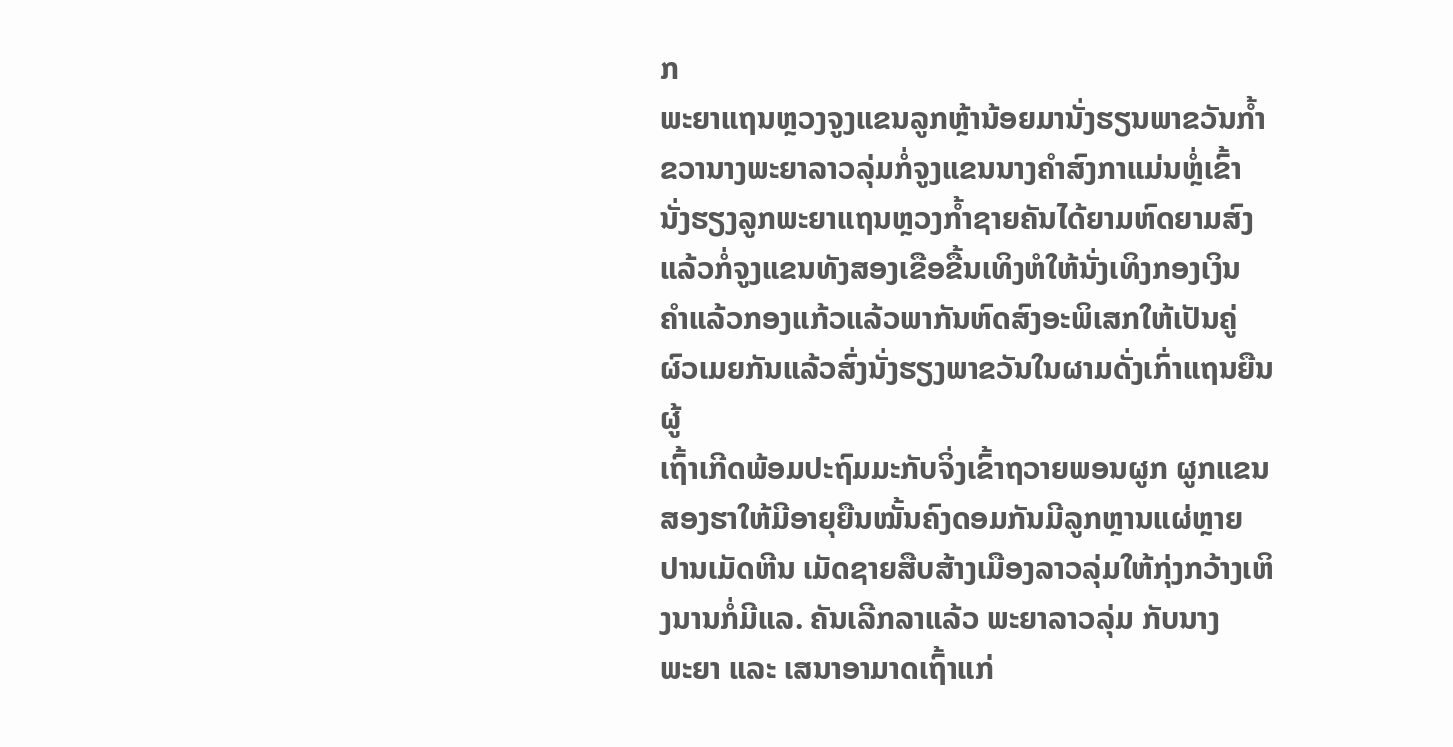ກ
ພະຍາແຖນຫຼວງຈູງແຂນລູກຫຼ້ານ້ອຍມານັ່ງຮຽນພາຂວັນກ້ຳຂວານາງພະຍາລາວລຸ່ມກໍ່ຈູງແຂນນາງຄຳສົງກາແມ່ນຫຼໍ່ເຂົ້າ
ນັ່ງຮຽງລູກພະຍາແຖນຫຼວງກ້ຳຊາຍຄັນໄດ້ຍາມຫົດຍາມສົງແລ້ວກໍ່ຈູງແຂນທັງສອງເຂືອຂື້ນເທິງຫໍໃຫ້ນັ່ງເທິງກອງເງິນ
ຄຳແລ້ວກອງແກ້ວແລ້ວພາກັນຫົດສົງອະພິເສກໃຫ້ເປັນຄູ່ຜົວເມຍກັນແລ້ວສົ່ງນັ່ງຮຽງພາຂວັນໃນຜາມດັ່ງເກົ່າແຖນຍືນຜູ້
ເຖົ້າເກີດພ້ອມປະຖົມມະກັບຈິ່ງເຂົ້າຖວາຍພອນຜູກ ຜູກແຂນສອງຮາໃຫ້ມີອາຍຸຍືນໝັ້ນຄົງດອມກັນມີລູກຫຼານແຜ່ຫຼາຍ
ປານເມັດຫີນ ເມັດຊາຍສືບສ້າງເມືອງລາວລຸ່ມໃຫ້ກຸ່ງກວ້າງເຫິງນານກໍ່ມີແລ. ຄັນເລີກລາແລ້ວ ພະຍາລາວລຸ່ມ ກັບນາງ
ພະຍາ ແລະ ເສນາອາມາດເຖົ້າແກ່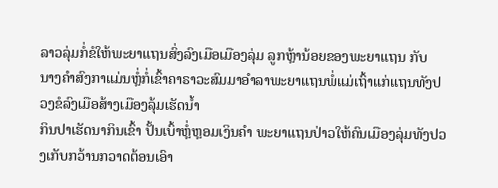ລາວລຸ່ມກໍ່ຂໍໃຫ້ພະຍາແຖນສົ່ງລົງເມືອເມືອງລຸ່ມ ລູກຫຼ້ານ້ອຍຂອງພະຍາແຖນ ກັບ
ນາງຄຳສົງກາແມ່ນຫຼໍ່ກໍ່ເຂົ້າຄາຣາວະສົມມາອຳລາພະຍາແຖນພໍ່ແມ່ເຖົ້າແກ່ແຖນທັງປວງຂໍລົງເມືອສ້າງເມືອງລຸ້ມເຮັດນ້ຳ
ກິນປາເຮັດນາກິນເຂົ້າ ປັ້ນເບົ້າຫຼໍ່ຫຼອມເງິນຄຳ ພະຍາແຖນປ່າວໃຫ້ຄົນເມືອງລຸ່ມທັງປວງເກັບກວ້ານກວາດຕ້ອນເອົາ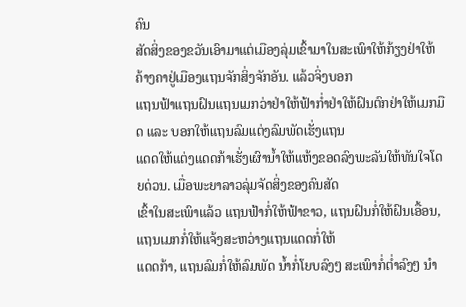ຄົນ
ສັດສິ່ງຂອງຂວັນເອົາມາແຕ່ເມືອງລຸ່ມເຂົ້າມາໃນສະເພົາໃຫ້ກ້ຽງຢ່າໃຫ້ຄ້າງຄາຢູ່ເມືອງແຖນຈັກສິ່ງຈັກອັນ. ແລ້ວຈິ່ງບອກ
ແຖນຟ້າແຖນຝົນແຖນເມກວ່າຢ່າໃຫ້ຟ້າກ່ຳຢ່າໃຫ້ຝົນຕົກຢ່າໃຫ້ເມກມືດ ແລະ ບອກໃຫ້ແຖນລົມແຕ່ງລົມພັດເຮັ່ງແຖນ
ແດດໃຫ້ແຕ່ງແດດກ້າເຮັ່ງເຜົານ້ຳໃຫ້ແຫ້ງຂອດລົງພະລັນໃຫ້ທັນໃຈໂດຍດ່ວນ. ເມື່ອພະຍາລາວລຸ່ມຈັດສິ່ງຂອງຄົນສັດ
ເຂົ້າໃນສະເພົາແລ້ວ ແຖນຟ້າກໍ່ໃຫ້ຟ້າຂາວ, ແຖນຝົນກໍ່ໃຫ້ຝົນເອື້ອນ, ແຖນເມກກໍ່ໃຫ້ແຈ້ງສະຫວ່າງແຖນແດດກໍ່ໃຫ້
ແດດກ້າ, ແຖນລົມກໍ່ໃຫ້ລົມພັດ ນ້ຳກໍ່ໂຍບລົງໆ ສະເພົາກໍ່ຕ່ຳລົງໆ ນຳ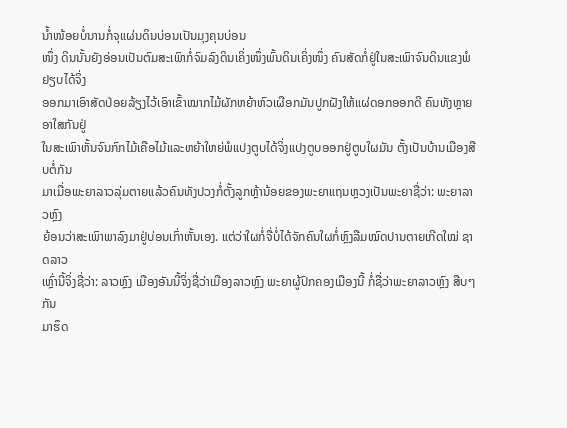ນ້ຳໜ້ອຍບໍ່ນານກໍ່ຈຸແຜ່ນດິນບ່ອນເປັນມຸງຄຸນບ່ອນ
ໜຶ່ງ ດິນນັ້ນຍັງອ່ອນເປັນຕົມສະເພົາກໍ່ຈົມລົງດິນເຄິ່ງໜຶ່ງພົ້ນດິນເຄິ່ງໜຶ່ງ ຄົນສັດກໍ່ຢູ່ໃນສະເພົາຈົນດິນແຂງພໍຢຽບໄດ້ຈິ່ງ
ອອກມາເອົາສັດປ່ອຍລ້ຽງໄວ້ເອົາເຂົ້າໝາກໄມ້ຜັກຫຍ້າຫົວເຜືອກມັນປູກຝັງໃຫ້ແຜ່ດອກອອກດີ ຄົນທັງຫຼາຍອາໃສກັນຢູ່
ໃນສະເພົາຫັ້ນຈົນກົກໄມ້ເຄືອໄມ້ແລະຫຍ້າໃຫຍ່ພໍແປງຕູບໄດ້ຈິ່ງແປງຕູບອອກຢູ່ຕູບໃຜມັນ ຕັ້ງເປັນບ້ານເມືອງສືບຕໍ່ກັນ
ມາເມື່ອພະຍາລາວລຸ່ມຕາຍແລ້ວຄົນທັງປວງກໍ່ຕັ້ງລູກຫຼ້ານ້ອຍຂອງພະຍາແຖນຫຼວງເປັນພະຍາຊື່ວ່າ: ພະຍາລາວຫຼົງ
ຍ້ອນວ່າສະເພົາພາລົງມາຢູ່ບ່ອນເກົ່າຫັ້ນເອງ. ແຕ່ວ່າໃຜກໍ່ຈື່ບໍ່ໄດ້ຈັກຄົນໃຜກໍ່ຫຼົງລືມໝົດປານຕາຍເກີດໃໝ່ ຊາດລາວ
ເຫຼົ່ານີ້ຈິ່ງຊື່ວ່າ: ລາວຫຼົງ ເມືອງອັນນີ້ຈິ່ງຊື່ວ່າເມືອງລາວຫຼົງ ພະຍາຜູ້ປົກຄອງເມືອງນີ້ ກໍ່ຊື່ວ່າພະຍາລາວຫຼົງ ສືບໆກັນ
ມາຮຶດ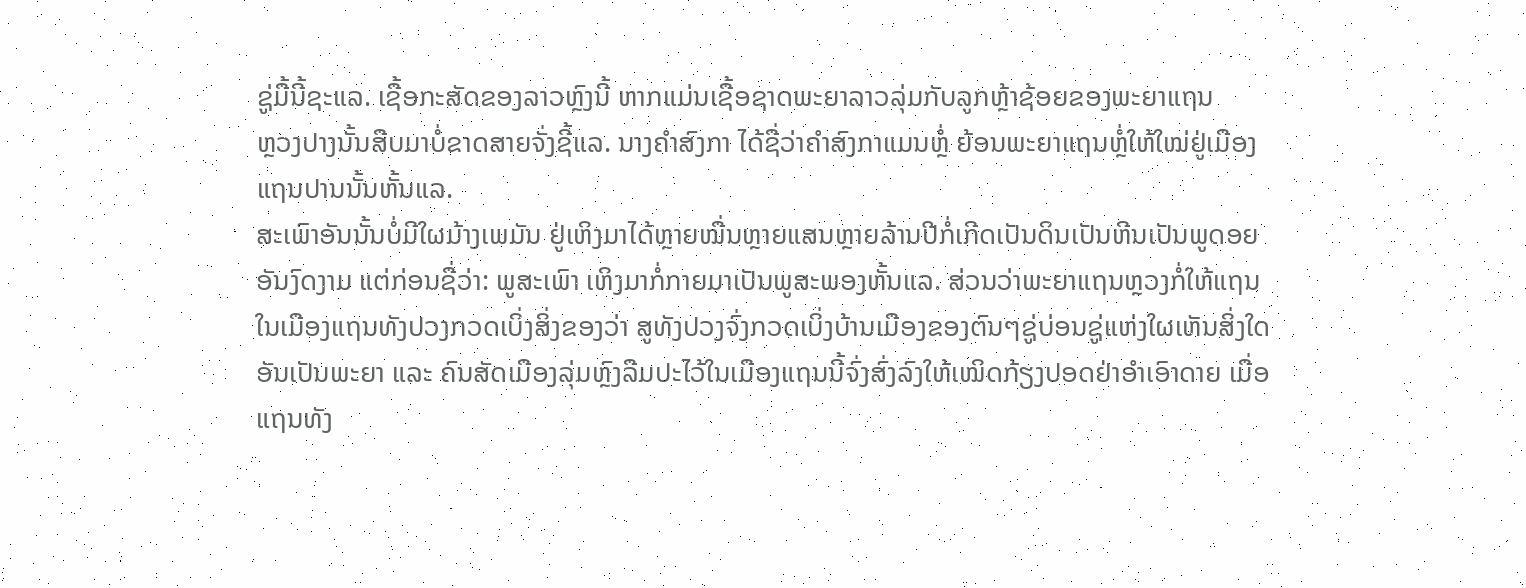ຊູ່ມື້ນີ້ຊະແລ. ເຊື້ອກະສັດຂອງລາວຫຼົງນີ້ ຫາກແມ່ນເຊື້ອຊາດພະຍາລາວລຸ່ມກັບລູກຫຼ້າຊ້ອຍຂອງພະຍາແຖນ
ຫຼວງປາງນັ້ນສືບມາບໍ່ຂາດສາຍຈັ່ງຊີ້ແລ. ນາງຄຳສົງກາ ໄດ້ຊື່ວ່າຄຳສົງກາແມນຫຼໍ່ ຍ້ອນພະຍາແຖນຫຼໍ່ໃຫ້ໃໝ່ຢູ່ເມືອງ
ແຖນປານນັ້ນຫັ້ນແລ.
ສະເພົາອັນນັ້ນບໍ່ມີໃຜມ້າງເພມັນ ຢູ່ເຫິງມາໄດ້ຫຼາຍໝື່ນຫຼາຍແສນຫຼາຍລ້ານປີກໍ່ເກີດເປັນດິນເປັນຫີນເປັນພູດອຍ
ອັນງົດງາມ ແຕ່ກ່ອນຊື່ວ່າ: ພູສະເພົາ ເຫິງມາກໍ່ກາຍມາເປັນພູສະພອງຫັ້ນແລ. ສ່ວນວ່າພະຍາແຖນຫຼວງກໍ່ໃຫ້ແຖນ
ໃນເມືອງແຖນທັງປວງກວດເບິ່ງສິ່ງຂອງວ່າ ສູທັງປວງຈົ່ງກວດເບິ່ງບ້ານເມືອງຂອງຕົນໆຊູ່ບ່ອນຊູ່ແຫ່ງໃຜເຫັນສິ່ງໃດ
ອັນເປັນພະຍາ ແລະ ຄົນສັດເມືອງລຸ່ມຫຼົງລືມປະໄວ້ໃນເມືອງແຖນນີ້ຈົ່ງສົ່ງລົງໃຫ້ເໝິດກ້ຽງປອດຢ່າອຳເອົາດາຍ ເມື່ອ
ແຖນທັງ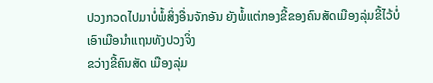ປວງກວດໄປມາບໍ່ພໍ້ສິ່ງອື່ນຈັກອັນ ຍັງພໍ້ແຕ່ກອງຂີ້ຂອງຄົນສັດເມືອງລຸ່ມຂີ້ໄວ້ບໍ່ເອົາເມືອນຳແຖນທັງປວງຈິ່ງ
ຂວ່າງຂີ້ຄົນສັດ ເມືອງລຸ່ມ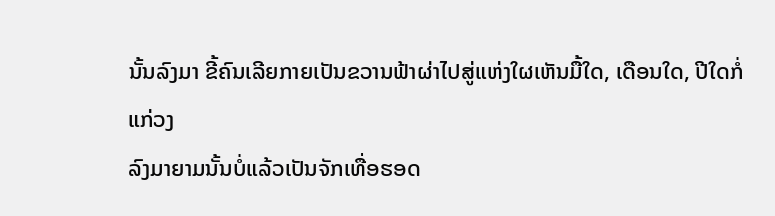ນັ້ນລົງມາ ຂີ້ຄົນເລີຍກາຍເປັນຂວານຟ້າຜ່າໄປສູ່ແຫ່ງໃຜເຫັນມື້ໃດ, ເດືອນໃດ, ປີໃດກໍ່ແກ່ວງ
ລົງມາຍາມນັ້ນບໍ່ແລ້ວເປັນຈັກເທື່ອຮອດ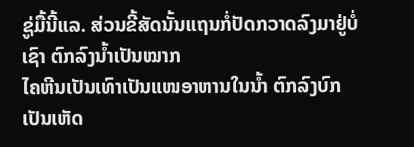ຊູ່ມື້ນີ້ແລ. ສ່ວນຂີ້ສັດນັ້ນແຖນກໍ່ປັດກວາດລົງມາຢູ່ບໍ່ເຊົາ ຕົກລົງນ້ຳເປັນໝາກ
ໄຄຫີນເປັນເທົາເປັນແໜອາຫານໃນນ້ຳ ຕົກລົງບົກເປັນເຫັດ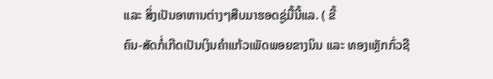ແລະ ສິ່ງເປັນອາຫານຕ່າງໆສືບມາຮອດຊູ່ມື້ນີ້ແລ. ( ຂີ້
ຄົນ-ສັດກໍ່ເກີດເປັນເງິນຄຳແກ້ວເພັດພອຍຂາງນິນ ແລະ ທອງເຫຼັກກົ່ວຊື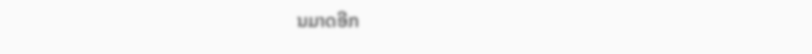ນມາດອີກ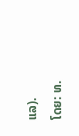ແລ).
ໂດຍ: ທ.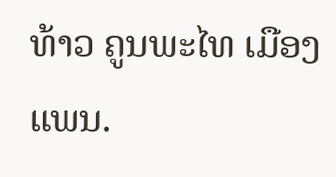ທ້າວ ຄູນພະໄທ ເມືອງແພນ.